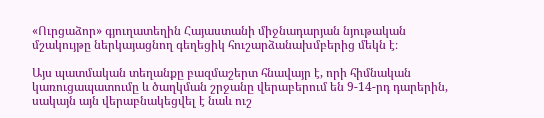«Ուրցաձոր» գյուղատեղին Հայաստանի միջնադարյան նյութական մշակույթը ներկայացնող գեղեցիկ հուշարձանախմբերից մեկն է։

Այս պատմական տեղանքը բազմաշերտ հնավայր է, որի հիմնական կառուցապատումը և ծաղկման շրջանը վերաբերում են 9-14-րդ դարերին, սակայն այն վերաբնակեցվել է նաև ուշ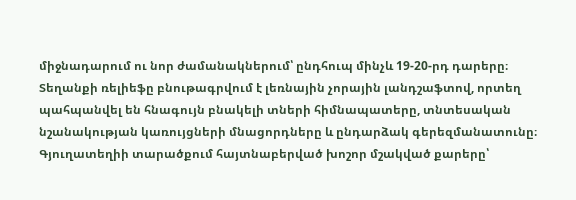միջնադարում ու նոր ժամանակներում՝ ընդհուպ մինչև 19-20-րդ դարերը։
Տեղանքի ռելիեֆը բնութագրվում է լեռնային չորային լանդշաֆտով, որտեղ պահպանվել են հնագույն բնակելի տների հիմնապատերը, տնտեսական նշանակության կառույցների մնացորդները և ընդարձակ գերեզմանատունը։
Գյուղատեղիի տարածքում հայտնաբերված խոշոր մշակված քարերը՝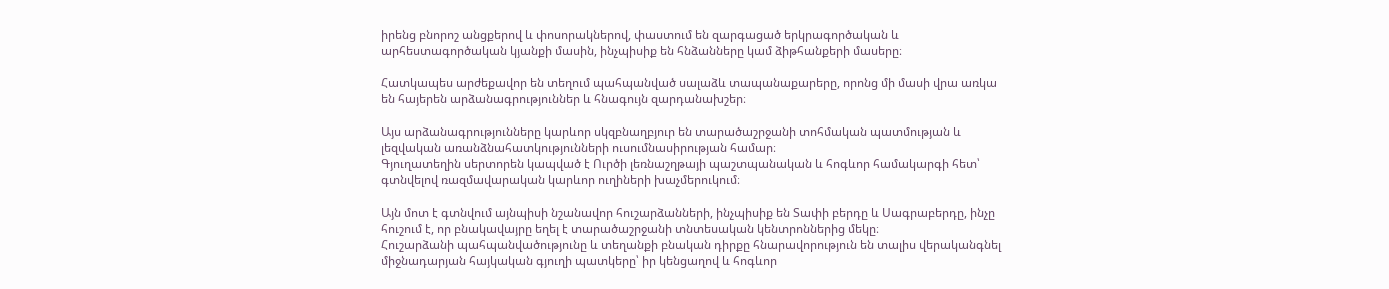իրենց բնորոշ անցքերով և փոսորակներով, փաստում են զարգացած երկրագործական և արհեստագործական կյանքի մասին, ինչպիսիք են հնձանները կամ ձիթհանքերի մասերը։

Հատկապես արժեքավոր են տեղում պահպանված սալաձև տապանաքարերը, որոնց մի մասի վրա առկա են հայերեն արձանագրություններ և հնագույն զարդանախշեր։

Այս արձանագրությունները կարևոր սկզբնաղբյուր են տարածաշրջանի տոհմական պատմության և լեզվական առանձնահատկությունների ուսումնասիրության համար։
Գյուղատեղին սերտորեն կապված է Ուրծի լեռնաշղթայի պաշտպանական և հոգևոր համակարգի հետ՝ գտնվելով ռազմավարական կարևոր ուղիների խաչմերուկում։

Այն մոտ է գտնվում այնպիսի նշանավոր հուշարձանների, ինչպիսիք են Տափի բերդը և Սագրաբերդը, ինչը հուշում է, որ բնակավայրը եղել է տարածաշրջանի տնտեսական կենտրոններից մեկը։
Հուշարձանի պահպանվածությունը և տեղանքի բնական դիրքը հնարավորություն են տալիս վերականգնել միջնադարյան հայկական գյուղի պատկերը՝ իր կենցաղով և հոգևոր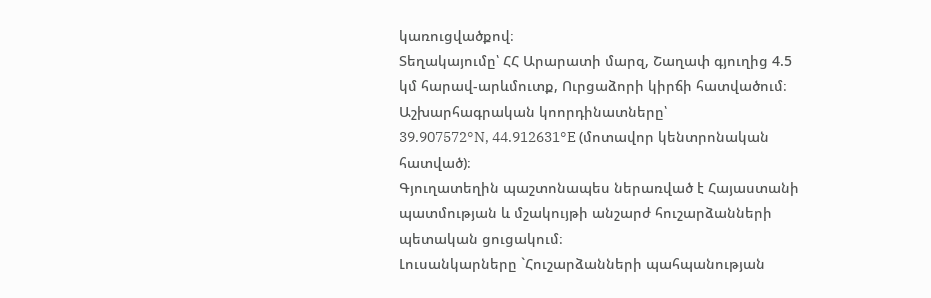կառուցվածքով։
Տեղակայումը՝ ՀՀ Արարատի մարզ, Շաղափ գյուղից 4.5 կմ հարավ-արևմուտք, Ուրցաձորի կիրճի հատվածում։
Աշխարհագրական կոորդինատները՝
39.907572°N, 44.912631°E (մոտավոր կենտրոնական հատված)։
Գյուղատեղին պաշտոնապես ներառված է Հայաստանի պատմության և մշակույթի անշարժ հուշարձանների պետական ցուցակում։
Լուսանկարները `Հուշարձանների պահպանության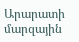Արարատի մարզային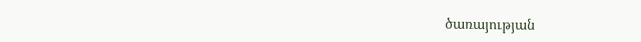ծառայության